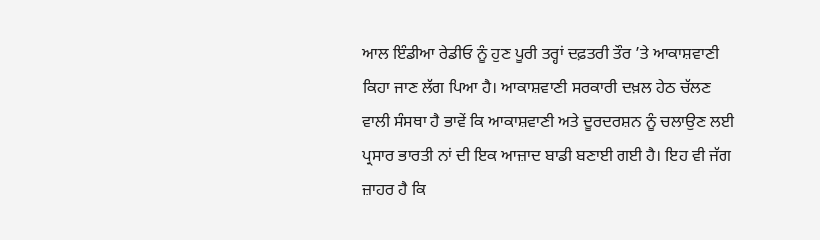ਆਲ ਇੰਡੀਆ ਰੇਡੀਓ ਨੂੰ ਹੁਣ ਪੂਰੀ ਤਰ੍ਹਾਂ ਦਫ਼ਤਰੀ ਤੌਰ ’ਤੇ ਆਕਾਸ਼ਵਾਣੀ ਕਿਹਾ ਜਾਣ ਲੱਗ ਪਿਆ ਹੈ। ਆਕਾਸ਼ਵਾਣੀ ਸਰਕਾਰੀ ਦਖ਼ਲ ਹੇਠ ਚੱਲਣ ਵਾਲੀ ਸੰਸਥਾ ਹੈ ਭਾਵੇਂ ਕਿ ਆਕਾਸ਼ਵਾਣੀ ਅਤੇ ਦੂਰਦਰਸ਼ਨ ਨੂੰ ਚਲਾਉਣ ਲਈ ਪ੍ਰਸਾਰ ਭਾਰਤੀ ਨਾਂ ਦੀ ਇਕ ਆਜ਼ਾਦ ਬਾਡੀ ਬਣਾਈ ਗਈ ਹੈ। ਇਹ ਵੀ ਜੱਗ ਜ਼ਾਹਰ ਹੈ ਕਿ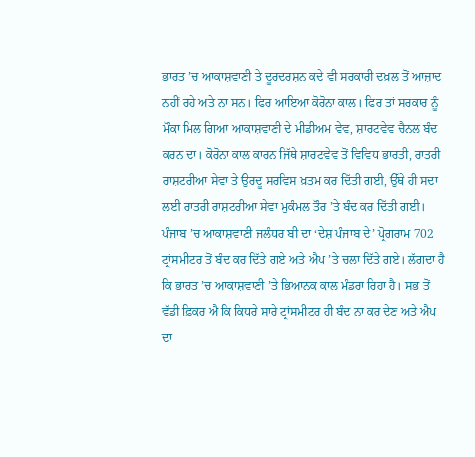ਭਾਰਤ ’ਚ ਆਕਾਸ਼ਵਾਣੀ ਤੇ ਦੂਰਦਰਸ਼ਨ ਕਦੇ ਵੀ ਸਰਕਾਰੀ ਦਖ਼ਲ ਤੋਂ ਆਜ਼ਾਦ ਨਹੀਂ ਰਹੇ ਅਤੇ ਨਾ ਸਨ। ਫਿਰ ਆਇਆ ਕੋਰੋਨਾ ਕਾਲ। ਫਿਰ ਤਾਂ ਸਰਕਾਰ ਨੂੰ ਮੌਕਾ ਮਿਲ ਗਿਆ ਆਕਾਸ਼ਵਾਣੀ ਦੇ ਮੀਡੀਅਮ ਵੇਵ, ਸ਼ਾਰਟਵੇਵ ਚੈਨਲ ਬੰਦ ਕਰਨ ਦਾ। ਕੋਰੋਨਾ ਕਾਲ ਕਾਰਨ ਜਿੱਥੇ ਸ਼ਾਰਟਵੇਵ ਤੋਂ ਵਿਵਿਧ ਭਾਰਤੀ, ਰਾਤਰੀ ਰਾਸ਼ਟਰੀਆ ਸੇਵਾ ਤੇ ਉਰਦੂ ਸਰਵਿਸ ਖ਼ਤਮ ਕਰ ਦਿੱਤੀ ਗਈ, ਉੱਥੇ ਹੀ ਸਦਾ ਲਈ ਰਾਤਰੀ ਰਾਸ਼ਟਰੀਆ ਸੇਵਾ ਮੁਕੰਮਲ ਤੌਰ ’ਤੇ ਬੰਦ ਕਰ ਦਿੱਤੀ ਗਈ। ਪੰਜਾਬ ’ਚ ਆਕਾਸ਼ਵਾਣੀ ਜਲੰਧਰ ਬੀ ਦਾ ‘ਦੇਸ਼ ਪੰਜਾਬ ਦੇ’ ਪ੍ਰੋਗਰਾਮ 702 ਟ੍ਰਾਂਸਮੀਟਰ ਤੋਂ ਬੰਦ ਕਰ ਦਿੱਤੇ ਗਏ ਅਤੇ ਐਪ ’ਤੇ ਚਲਾ ਦਿੱਤੇ ਗਏ। ਲੱਗਦਾ ਹੈ ਕਿ ਭਾਰਤ ’ਚ ਆਕਾਸ਼ਵਾਣੀ ’ਤੇ ਭਿਆਨਕ ਕਾਲ ਮੰਡਰਾ ਰਿਹਾ ਹੈ। ਸਭ ਤੋਂ ਵੱਡੀ ਫ਼ਿਕਰ ਐ ਕਿ ਕਿਧਰੇ ਸਾਰੇ ਟ੍ਰਾਂਸਮੀਟਰ ਹੀ ਬੰਦ ਨਾ ਕਰ ਦੇਣ ਅਤੇ ਐਪ ਦਾ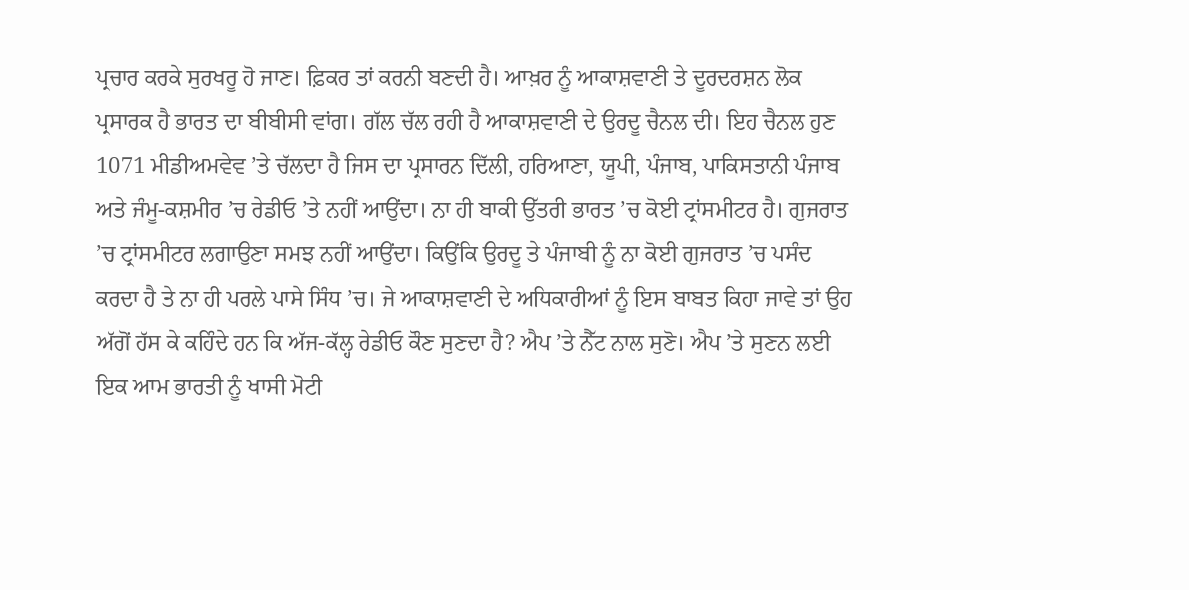ਪ੍ਰਚਾਰ ਕਰਕੇ ਸੁਰਖਰੂ ਹੋ ਜਾਣ। ਫ਼ਿਕਰ ਤਾਂ ਕਰਨੀ ਬਣਦੀ ਹੈ। ਆਖ਼ਰ ਨੂੰ ਆਕਾਸ਼ਵਾਣੀ ਤੇ ਦੂਰਦਰਸ਼ਨ ਲੋਕ ਪ੍ਰਸਾਰਕ ਹੈ ਭਾਰਤ ਦਾ ਬੀਬੀਸੀ ਵਾਂਗ। ਗੱਲ ਚੱਲ ਰਹੀ ਹੈ ਆਕਾਸ਼ਵਾਣੀ ਦੇ ਉਰਦੂ ਚੈਨਲ ਦੀ। ਇਹ ਚੈਨਲ ਹੁਣ 1071 ਮੀਡੀਅਮਵੇਵ ’ਤੇ ਚੱਲਦਾ ਹੈ ਜਿਸ ਦਾ ਪ੍ਰਸਾਰਨ ਦਿੱਲੀ, ਹਰਿਆਣਾ, ਯੂਪੀ, ਪੰਜਾਬ, ਪਾਕਿਸਤਾਨੀ ਪੰਜਾਬ ਅਤੇ ਜੰਮੂ-ਕਸ਼ਮੀਰ ’ਚ ਰੇਡੀਓ ’ਤੇ ਨਹੀਂ ਆਉਂਦਾ। ਨਾ ਹੀ ਬਾਕੀ ਉੱਤਰੀ ਭਾਰਤ ’ਚ ਕੋਈ ਟ੍ਰਾਂਸਮੀਟਰ ਹੈ। ਗੁਜਰਾਤ ’ਚ ਟ੍ਰਾਂਸਮੀਟਰ ਲਗਾਉਣਾ ਸਮਝ ਨਹੀਂ ਆਉਂਦਾ। ਕਿਉਂਕਿ ਉਰਦੂ ਤੇ ਪੰਜਾਬੀ ਨੂੰ ਨਾ ਕੋਈ ਗੁਜਰਾਤ ’ਚ ਪਸੰਦ ਕਰਦਾ ਹੈ ਤੇ ਨਾ ਹੀ ਪਰਲੇ ਪਾਸੇ ਸਿੰਧ ’ਚ। ਜੇ ਆਕਾਸ਼ਵਾਣੀ ਦੇ ਅਧਿਕਾਰੀਆਂ ਨੂੰ ਇਸ ਬਾਬਤ ਕਿਹਾ ਜਾਵੇ ਤਾਂ ਉਹ ਅੱਗੋਂ ਹੱਸ ਕੇ ਕਹਿੰਦੇ ਹਨ ਕਿ ਅੱਜ-ਕੱਲ੍ਹ ਰੇਡੀਓ ਕੌਣ ਸੁਣਦਾ ਹੈ? ਐਪ ’ਤੇ ਨੈੱਟ ਨਾਲ ਸੁਣੋ। ਐਪ ’ਤੇ ਸੁਣਨ ਲਈ ਇਕ ਆਮ ਭਾਰਤੀ ਨੂੰ ਖਾਸੀ ਮੋਟੀ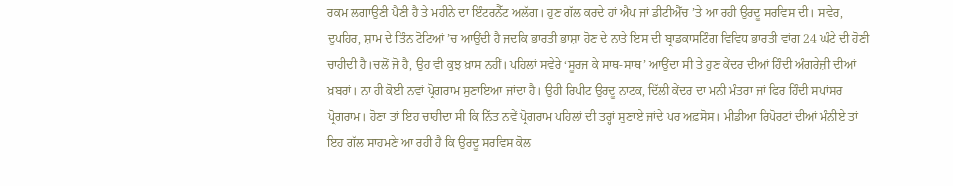ਰਕਮ ਲਗਾਉਣੀ ਪੈਣੀ ਹੈ ਤੇ ਮਹੀਨੇ ਦਾ ਇੰਟਰਨੈੱਟ ਅਲੱਗ। ਹੁਣ ਗੱਲ ਕਰਦੇ ਹਾਂ ਐਪ ਜਾਂ ਡੀਟੀਐੱਚ ’ਤੇ ਆ ਰਹੀ ਉਰਦੂ ਸਰਵਿਸ ਦੀ। ਸਵੇਰ, ਦੁਪਹਿਰ, ਸ਼ਾਮ ਦੇ ਤਿੰਨ ਟੋਟਿਆਂ ’ਚ ਆਉਂਦੀ ਹੈ ਜਦਕਿ ਭਾਰਤੀ ਭਾਸ਼ਾ ਹੋਣ ਦੇ ਨਾਤੇ ਇਸ ਦੀ ਬ੍ਰਾਡਕਾਸਟਿੰਗ ਵਿਵਿਧ ਭਾਰਤੀ ਵਾਂਗ 24 ਘੰਟੇ ਦੀ ਹੋਣੀ ਚਾਹੀਦੀ ਹੈ।ਚਲੋਂ ਜੋ ਹੈ, ਉਹ ਵੀ ਕੁਝ ਖ਼ਾਸ ਨਹੀਂ। ਪਹਿਲਾਂ ਸਵੇਰੇ ‘ਸੂਰਜ ਕੇ ਸਾਥ-ਸਾਥ’ ਆਉਂਦਾ ਸੀ ਤੇ ਹੁਣ ਕੇਂਦਰ ਦੀਆਂ ਹਿੰਦੀ ਅੰਗਰੇਜ਼ੀ ਦੀਆਂ ਖ਼ਬਰਾਂ। ਨਾ ਹੀ ਕੋਈ ਨਵਾਂ ਪ੍ਰੋਗਰਾਮ ਸੁਣਾਇਆ ਜਾਂਦਾ ਹੈ। ਉਹੀ ਰਿਪੀਟ ਉਰਦੂ ਨਾਟਕ, ਦਿੱਲੀ ਕੇਂਦਰ ਦਾ ਮਨੀ ਮੰਤਰਾ ਜਾਂ ਫਿਰ ਹਿੰਦੀ ਸਪਾਂਸਰ ਪ੍ਰੋਗਰਾਮ। ਹੋਣਾ ਤਾਂ ਇਹ ਚਾਹੀਦਾ ਸੀ ਕਿ ਨਿੱਤ ਨਵੇਂ ਪ੍ਰੋਗਰਾਮ ਪਹਿਲਾਂ ਦੀ ਤਰ੍ਹਾਂ ਸੁਣਾਏ ਜਾਂਦੇ ਪਰ ਅਫ਼ਸੋਸ। ਮੀਡੀਆ ਰਿਪੋਰਟਾਂ ਦੀਆਂ ਮੰਨੀਏ ਤਾਂ ਇਹ ਗੱਲ ਸਾਹਮਣੇ ਆ ਰਹੀ ਹੈ ਕਿ ਉਰਦੂ ਸਰਵਿਸ ਕੋਲ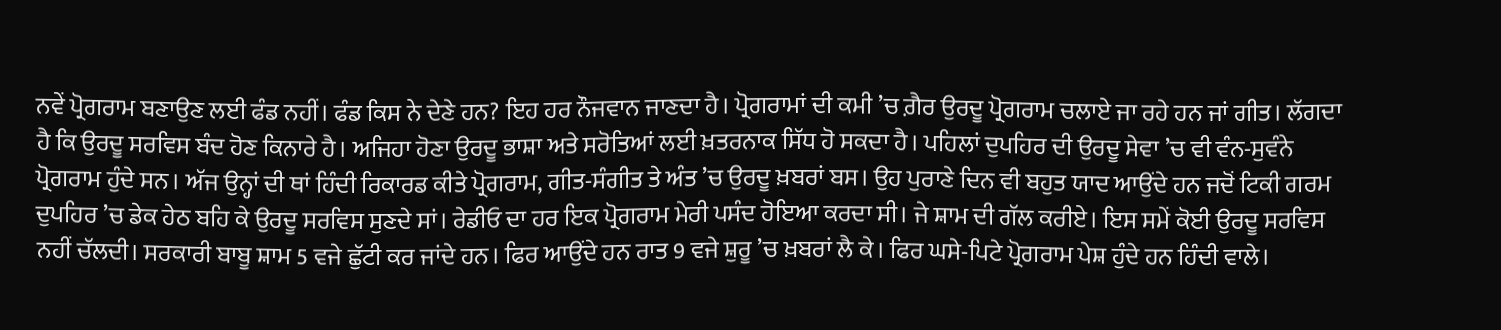ਨਵੇਂ ਪ੍ਰੋਗਰਾਮ ਬਣਾਉਣ ਲਈ ਫੰਡ ਨਹੀਂ। ਫੰਡ ਕਿਸ ਨੇ ਦੇਣੇ ਹਨ? ਇਹ ਹਰ ਨੌਜਵਾਨ ਜਾਣਦਾ ਹੈ। ਪ੍ਰੋਗਰਾਮਾਂ ਦੀ ਕਮੀ ’ਚ ਗ਼ੈਰ ਉਰਦੂ ਪ੍ਰੋਗਰਾਮ ਚਲਾਏ ਜਾ ਰਹੇ ਹਨ ਜਾਂ ਗੀਤ। ਲੱਗਦਾ ਹੈ ਕਿ ਉਰਦੂ ਸਰਵਿਸ ਬੰਦ ਹੋਣ ਕਿਨਾਰੇ ਹੈ। ਅਜਿਹਾ ਹੋਣਾ ਉਰਦੂ ਭਾਸ਼ਾ ਅਤੇ ਸਰੋਤਿਆਂ ਲਈ ਖ਼ਤਰਨਾਕ ਸਿੱਧ ਹੋ ਸਕਦਾ ਹੈ। ਪਹਿਲਾਂ ਦੁਪਹਿਰ ਦੀ ਉਰਦੂ ਸੇਵਾ ’ਚ ਵੀ ਵੰਨ-ਸੁਵੰਨੇ ਪ੍ਰੋਗਰਾਮ ਹੁੰਦੇ ਸਨ। ਅੱਜ ਉਨ੍ਹਾਂ ਦੀ ਥਾਂ ਹਿੰਦੀ ਰਿਕਾਰਡ ਕੀਤੇ ਪ੍ਰੋਗਰਾਮ, ਗੀਤ-ਸੰਗੀਤ ਤੇ ਅੰਤ ’ਚ ਉਰਦੂ ਖ਼ਬਰਾਂ ਬਸ। ਉਹ ਪੁਰਾਣੇ ਦਿਨ ਵੀ ਬਹੁਤ ਯਾਦ ਆਉਂਦੇ ਹਨ ਜਦੋਂ ਟਿਕੀ ਗਰਮ ਦੁਪਹਿਰ ’ਚ ਡੇਕ ਹੇਠ ਬਹਿ ਕੇ ਉਰਦੂ ਸਰਵਿਸ ਸੁਣਦੇ ਸਾਂ। ਰੇਡੀਓ ਦਾ ਹਰ ਇਕ ਪ੍ਰੋਗਰਾਮ ਮੇਰੀ ਪਸੰਦ ਹੋਇਆ ਕਰਦਾ ਸੀ। ਜੇ ਸ਼ਾਮ ਦੀ ਗੱਲ ਕਰੀਏ। ਇਸ ਸਮੇਂ ਕੋਈ ਉਰਦੂ ਸਰਵਿਸ ਨਹੀਂ ਚੱਲਦੀ। ਸਰਕਾਰੀ ਬਾਬੂ ਸ਼ਾਮ 5 ਵਜੇ ਛੁੱਟੀ ਕਰ ਜਾਂਦੇ ਹਨ। ਫਿਰ ਆਉਂਦੇ ਹਨ ਰਾਤ 9 ਵਜੇ ਸ਼ੁਰੂ ’ਚ ਖ਼ਬਰਾਂ ਲੈ ਕੇ। ਫਿਰ ਘਸੇ-ਪਿਟੇ ਪ੍ਰੋਗਰਾਮ ਪੇਸ਼ ਹੁੰਦੇ ਹਨ ਹਿੰਦੀ ਵਾਲੇ।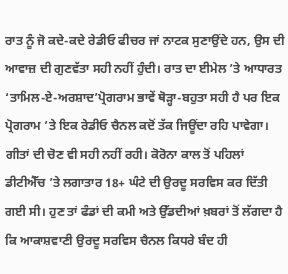ਰਾਤ ਨੂੰ ਜੋ ਕਦੇ-ਕਦੇ ਰੇਡੀਓ ਫੀਚਰ ਜਾਂ ਨਾਟਕ ਸੁਣਾਉਂਦੇ ਹਨ, ਉਸ ਦੀ ਆਵਾਜ਼ ਦੀ ਗੁਣਵੱਤਾ ਸਹੀ ਨਹੀਂ ਹੁੰਦੀ। ਰਾਤ ਦਾ ਈਮੇਲ ’ਤੇ ਆਧਾਰਤ ‘ਤਾਮਿਲ-ਏ-ਅਰਸ਼ਾਦ’ਪ੍ਰੋਗਰਾਮ ਭਾਵੇਂ ਥੋੜ੍ਹਾ-ਬਹੁਤਾ ਸਹੀ ਹੈ ਪਰ ਇਕ ਪ੍ਰੋਗਰਾਮ ’ਤੇ ਇਕ ਰੇਡੀਓ ਚੈਨਲ ਕਦੋਂ ਤੱਕ ਜਿਊਂਦਾ ਰਹਿ ਪਾਵੇਗਾ। ਗੀਤਾਂ ਦੀ ਚੋਣ ਵੀ ਸਹੀ ਨਹੀਂ ਰਹੀ। ਕੋਰੋਨਾ ਕਾਲ ਤੋਂ ਪਹਿਲਾਂ ਡੀਟੀਐੱਚ ’ਤੇ ਲਗਾਤਾਰ 18+ ਘੰਟੇ ਦੀ ਉਰਦੂ ਸਰਵਿਸ ਕਰ ਦਿੱਤੀ ਗਈ ਸੀ। ਹੁਣ ਤਾਂ ਫੰਡਾਂ ਦੀ ਕਮੀ ਅਤੇ ਉੱਡਦੀਆਂ ਖ਼ਬਰਾਂ ਤੋਂ ਲੱਗਦਾ ਹੈ ਕਿ ਆਕਾਸ਼ਵਾਣੀ ਉਰਦੂ ਸਰਵਿਸ ਚੈਨਲ ਕਿਧਰੇ ਬੰਦ ਹੀ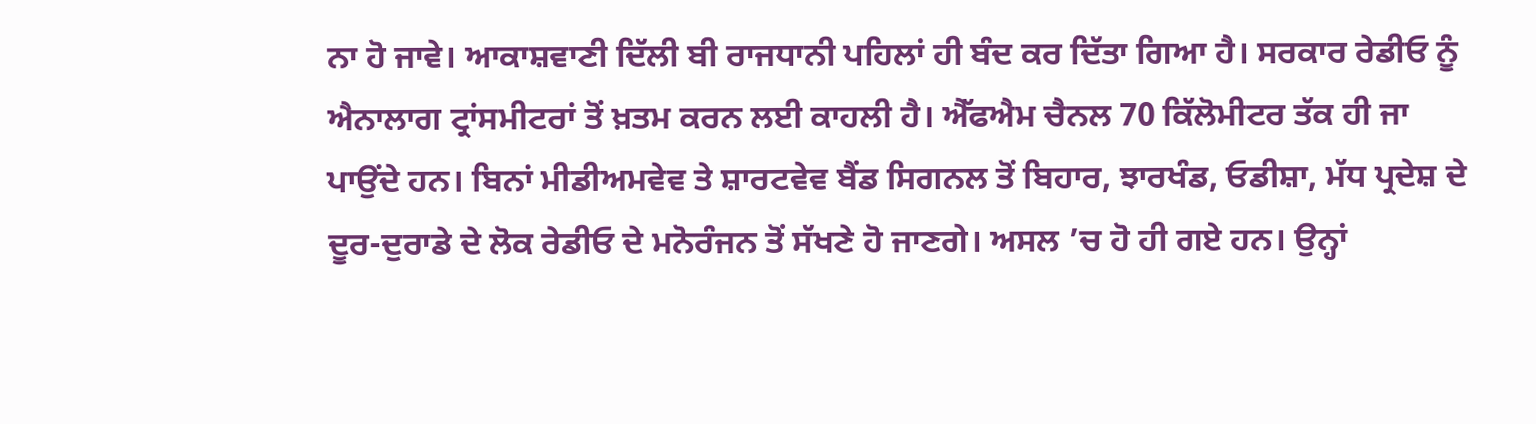ਨਾ ਹੋ ਜਾਵੇ। ਆਕਾਸ਼ਵਾਣੀ ਦਿੱਲੀ ਬੀ ਰਾਜਧਾਨੀ ਪਹਿਲਾਂ ਹੀ ਬੰਦ ਕਰ ਦਿੱਤਾ ਗਿਆ ਹੈ। ਸਰਕਾਰ ਰੇਡੀਓ ਨੂੰ ਐਨਾਲਾਗ ਟ੍ਰਾਂਸਮੀਟਰਾਂ ਤੋਂ ਖ਼ਤਮ ਕਰਨ ਲਈ ਕਾਹਲੀ ਹੈ। ਐੱਫਐਮ ਚੈਨਲ 70 ਕਿੱਲੋਮੀਟਰ ਤੱਕ ਹੀ ਜਾ ਪਾਉਂਦੇ ਹਨ। ਬਿਨਾਂ ਮੀਡੀਅਮਵੇਵ ਤੇ ਸ਼ਾਰਟਵੇਵ ਬੈਂਡ ਸਿਗਨਲ ਤੋਂ ਬਿਹਾਰ, ਝਾਰਖੰਡ, ਓਡੀਸ਼ਾ, ਮੱਧ ਪ੍ਰਦੇਸ਼ ਦੇ ਦੂਰ-ਦੁਰਾਡੇ ਦੇ ਲੋਕ ਰੇਡੀਓ ਦੇ ਮਨੋਰੰਜਨ ਤੋਂ ਸੱਖਣੇ ਹੋ ਜਾਣਗੇ। ਅਸਲ ’ਚ ਹੋ ਹੀ ਗਏ ਹਨ। ਉਨ੍ਹਾਂ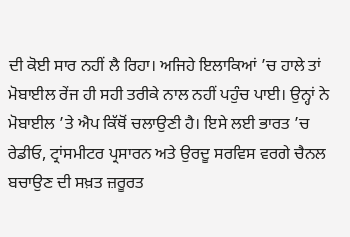ਦੀ ਕੋਈ ਸਾਰ ਨਹੀਂ ਲੈ ਰਿਹਾ। ਅਜਿਹੇ ਇਲਾਕਿਆਂ ’ਚ ਹਾਲੇ ਤਾਂ ਮੋਬਾਈਲ ਰੇਂਜ ਹੀ ਸਹੀ ਤਰੀਕੇ ਨਾਲ ਨਹੀਂ ਪਹੁੰਚ ਪਾਈ। ਉਨ੍ਹਾਂ ਨੇ ਮੋਬਾਈਲ ’ਤੇ ਐਪ ਕਿੱਥੋਂ ਚਲਾਉਣੀ ਹੈ। ਇਸੇ ਲਈ ਭਾਰਤ ’ਚ ਰੇਡੀਓ, ਟ੍ਰਾਂਸਮੀਟਰ ਪ੍ਰਸਾਰਨ ਅਤੇ ਉਰਦੂ ਸਰਵਿਸ ਵਰਗੇ ਚੈਨਲ ਬਚਾਉਣ ਦੀ ਸਖ਼ਤ ਜ਼ਰੂਰਤ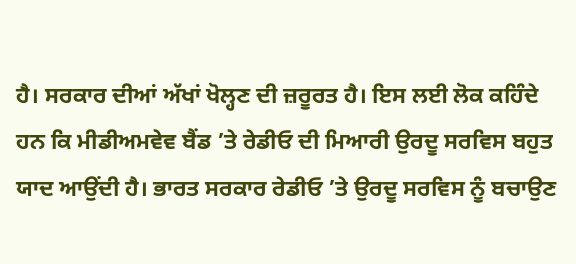ਹੈ। ਸਰਕਾਰ ਦੀਆਂ ਅੱਖਾਂ ਖੋਲ੍ਹਣ ਦੀ ਜ਼ਰੂਰਤ ਹੈ। ਇਸ ਲਈ ਲੋਕ ਕਹਿੰਦੇ ਹਨ ਕਿ ਮੀਡੀਅਮਵੇਵ ਬੈਂਡ ’ਤੇ ਰੇਡੀਓ ਦੀ ਮਿਆਰੀ ਉਰਦੂ ਸਰਵਿਸ ਬਹੁਤ ਯਾਦ ਆਉਂਦੀ ਹੈ। ਭਾਰਤ ਸਰਕਾਰ ਰੇਡੀਓ ’ਤੇ ਉਰਦੂ ਸਰਵਿਸ ਨੂੰ ਬਚਾਉਣ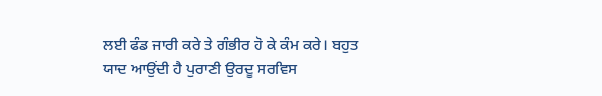ਲਈ ਫੰਡ ਜਾਰੀ ਕਰੇ ਤੇ ਗੰਭੀਰ ਹੋ ਕੇ ਕੰਮ ਕਰੇ। ਬਹੁਤ ਯਾਦ ਆਉਂਦੀ ਹੈ ਪੁਰਾਣੀ ਉਰਦੂ ਸਰਵਿਸ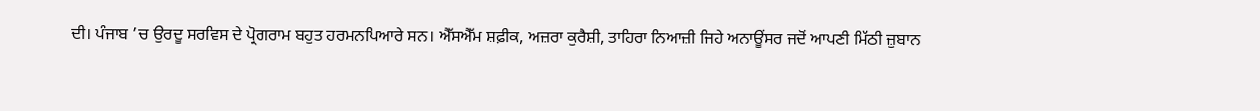ਦੀ। ਪੰਜਾਬ ’ਚ ਉਰਦੂ ਸਰਵਿਸ ਦੇ ਪ੍ਰੋਗਰਾਮ ਬਹੁਤ ਹਰਮਨਪਿਆਰੇ ਸਨ। ਐੱਸਐੱਮ ਸ਼ਫ਼ੀਕ, ਅਜ਼ਰਾ ਕੁਰੈਸ਼ੀ, ਤਾਹਿਰਾ ਨਿਆਜ਼ੀ ਜਿਹੇ ਅਨਾਊਂਸਰ ਜਦੋਂ ਆਪਣੀ ਮਿੱਠੀ ਜ਼ੁਬਾਨ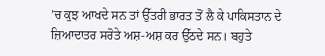’ਚ ਕੁਝ ਆਖਦੇ ਸਨ ਤਾਂ ਉੱਤਰੀ ਭਾਰਤ ਤੋਂ ਲੈ ਕੇ ਪਾਕਿਸਤਾਨ ਦੇ ਜ਼ਿਆਦਾਤਰ ਸਰੋਤੇ ਅਸ਼-ਅਸ਼ ਕਰ ਉੱਠਦੇ ਸਨ। ਬਹੁਤੇ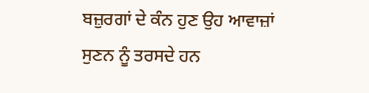ਬਜ਼ੁਰਗਾਂ ਦੇ ਕੰਨ ਹੁਣ ਉਹ ਆਵਾਜ਼ਾਂ ਸੁਣਨ ਨੂੰ ਤਰਸਦੇ ਹਨ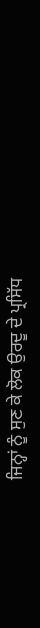ਜਿਨ੍ਹਾਂ ਨੂੰ ਸੁਣ ਕੇ ਲੋਕ ਉਰਦੂ ਦੇ ਪ੍ਰਸਿੱਧ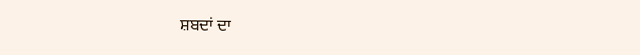ਸ਼ਬਦਾਂ ਦਾ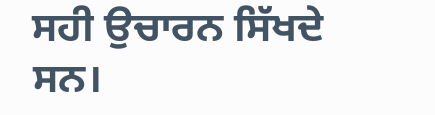ਸਹੀ ਉਚਾਰਨ ਸਿੱਖਦੇ ਸਨ।